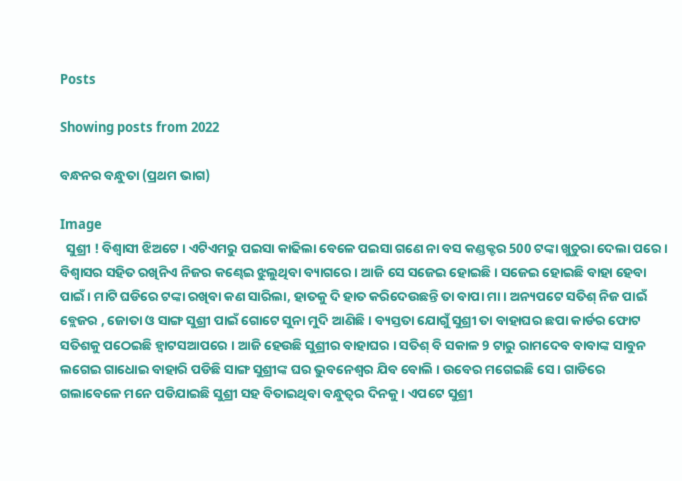Posts

Showing posts from 2022

ବନ୍ଧନର ବନ୍ଧୁତା (ପ୍ରଥମ ଭାଗ)

Image
  ସୁଶ୍ରୀ ! ବିଶ୍ୱାସୀ ଝିଅଟେ । ଏଟିଏମରୁ ପଇସା କାଢିଲା ବେଳେ ପଇସା ଗଣେ ନା ବସ କଣ୍ଡକ୍ଟର 500 ଟଙ୍କା ଖୁଚୁରା ଦେଲା ପରେ ।  ବିଶ୍ୱାସର ସହିତ ରଖିନିଏ ନିଜର କଣ୍ଢେଇ ଝୁଲୁଥିବା ବ୍ୟାଗରେ । ଆଜି ସେ ସଜେଇ ହୋଇଛି । ସଜେଇ ହୋଇଛି ବାହା ହେବା ପାଇଁ । ମାଟି ଘଡିରେ ଟଙ୍କା ରଖିବା କଣ ସାରିଲା, ହାତକୁ ଦି ହାତ କରିଦେଉଛନ୍ତି ତା ବାପା ମା । ଅନ୍ୟପଟେ ସତିଶ୍ ନିଜ ପାଇଁ ବ୍ଲେଜର , ଜୋତା ଓ ସାଙ୍ଗ ସୁଶ୍ରୀ ପାଇଁ ଗୋଟେ ସୁନା ମୁଦି ଆଣିଛି । ବ୍ୟସ୍ତତା ଯୋଗୁଁ ସୁଶ୍ରୀ ତା ବାହାଘର ଛପା କାର୍ଡର ଫୋଟ ସତିଶକୁ ପଠେଇଛି ହ୍ୱାଟସଆପରେ । ଆଜି ହେଉଛି ସୁଶ୍ରୀର ବାହାଘର । ସତିଶ୍ ବି ସକାଳ 9 ଟାରୁ ରାମଦେବ ବାବାଙ୍କ ସାବୁନ ଲଗେଇ ଗାଧୋଇ ବାହାରି ପଡିଛି ସାଙ୍ଗ ସୁଶ୍ରୀଙ୍କ ଘର ଭୁବନେଶ୍ୱର ଯିବ ବୋଲି । ଉବେର ମଗେଇଛି ସେ । ଗାଡିରେ ଗଲାବେଳେ ମନେ ପଡିଯାଇଛି ସୁଶ୍ରୀ ସହ ବିତାଇଥିବା ବନ୍ଧୁତ୍ୱର ଦିନକୁ । ଏପଟେ ସୁଶ୍ରୀ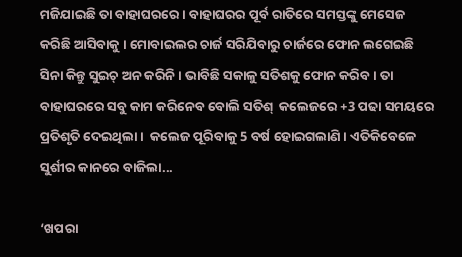ମଜିଯାଇଛି ତା ବାହାଘରରେ । ବାହାଘରର ପୂର୍ବ ରାତିରେ ସମସ୍ତଙ୍କୁ ମେସେଜ କରିଛି ଆସିବାକୁ । ମୋବାଇଲର ଚାର୍ଜ ସରିଯିବାରୁ ଚାର୍ଜରେ ଫୋନ ଲଗେଇଛି ସିନା କିନ୍ତୁ ସୁଇଚ୍ ଅନ କରିନି । ଭାବିଛି ସକାଳୁ ସତିଶକୁ ଫୋନ କରିବ । ତା ବାହାଘରରେ ସବୁ କାମ କରିନେବ ବୋଲି ସତିଶ୍  କଲେଜରେ +3 ପଢା ସମୟରେ ପ୍ରତିଶୃତି ଦେଇଥିଲା ।  କଲେଜ ପୂରିବାକୁ 5 ବର୍ଷ ହୋଇଗଲାଣି । ଏତିକିବେଳେ ସୁର୍ଶୀର କାନରେ ବାଜିଲା...

‘ଖପରା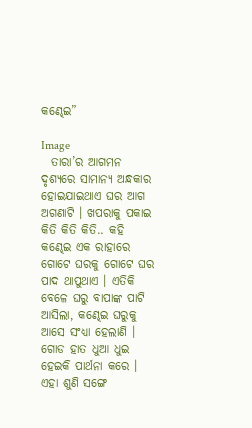କଣ୍ଢେଇ”

Image
  ତାରା’ର ଆଗମନ ଦୃଶ୍ୟରେ ସାମାନ୍ୟ ଅନ୍ଧକାର ହୋଇଯାଇଥାଏ ଘର ଆଗ ଅଗଣାଟି । ଖପରାକୁ ପକାଇ କିତି କିତି କିତି.. କହି କଣ୍ଢେଇ ଏକ ରାହାରେ ଗୋଟେ ଘରକୁ ଗୋଟେ ଘର ପାଦ ଥାପୁଥାଏ । ଏତିକି ବେଳେ ଘରୁ ବାପାଙ୍କ ପାଟି ଆସିଲା, କଣ୍ଢେଇ ଘରୁକୁ ଆସେ ସଂଧ୍ୟା ହେଲାଣି । ଗୋଡ ହାତ ଧୁଆ ଧୁଇ ହେଇକି ପାର୍ଥନା କରେ । ଏହା ଶୁଣି ସଙ୍ଗେ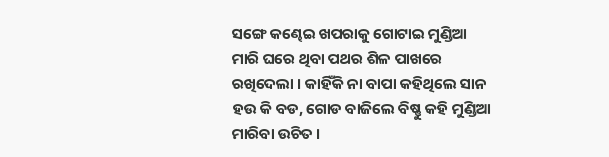ସଙ୍ଗେ କଣ୍ଢେଇ ଖପରାକୁ ଗୋଟାଇ ମୁଣ୍ଡିଆ ମାରି ଘରେ ଥିବା ପଥର ଶିଳ ପାଖରେ ରଖିଦେଲା । କାହିଁକି ନା ବାପା କହିଥିଲେ ସାନ ହଉ କି ବଡ, ଗୋଡ ବାଜିଲେ ବିଷ୍ଣୁ କହି ମୁଣ୍ଡିଆ ମାରିବା ଉଚିତ ।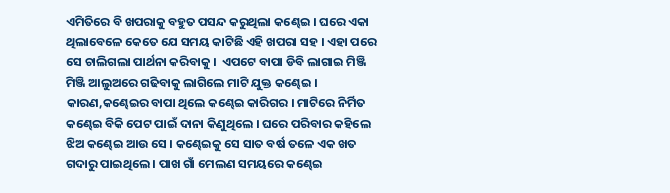ଏମିତିରେ ବି ଖପରାକୁ ବହୁତ ପସନ୍ଦ କରୁଥିଲା କଣ୍ଢେଇ । ଘରେ ଏକା ଥିଲାବେଳେ କେତେ ଯେ ସମୟ କାଟିଛି ଏହି ଖପରା ସହ । ଏହା ପରେ ସେ ଚାଲିଗଲା ପାର୍ଥନା କରିବାକୁ ।  ଏପଟେ ବାପା ଡିବି ଲାଗାଇ ମିଞ୍ଜି ମିଞ୍ଜି ଆଲୁଅରେ ଗଢିବାକୁ ଲାଗିଲେ ମାଟି ଯୁକ୍ତ କଣ୍ଢେଇ । କାରଣ,କଣ୍ଢେଇର ବାପା ଥିଲେ କଣ୍ଢେଇ କାରିଗର । ମାଟିରେ ନିର୍ମିତ କଣ୍ଢେଇ ବିକି ପେଟ ପାଇଁ ଦାନା କିଣୁଥିଲେ । ଘରେ ପରିବାର କହିଲେ ଝିଅ କଣ୍ଢେଇ ଆଉ ସେ । କଣ୍ଢେଇକୁ ସେ ସାତ ବର୍ଷ ତଳେ ଏକ ଖତ ଗଦାରୁ ପାଇଥିଲେ । ପାଖ ଗାଁ ମେଲଣ ସମୟରେ କଣ୍ଢେଇ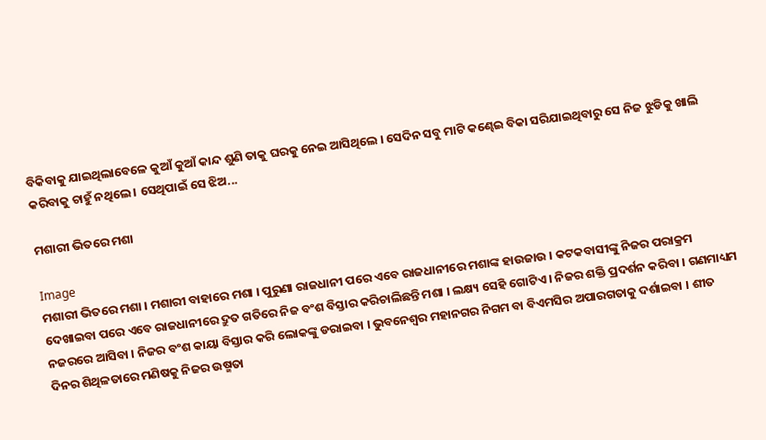ବିକିବାକୁ ଯାଇଥିଲାବେଳେ କୁଆଁ କୁଆଁ କାନ୍ଦ ଶୁଣି ତାକୁ ଘରକୁ ନେଇ ଆସିଥିଲେ । ସେଦିନ ସବୁ ମାଟି କଣ୍ଢେଇ ବିକା ସରିଯାଇଥିବାରୁ ସେ ନିଜ ଝୁଡିକୁ ଖାଲି କରିବାକୁ ଚାହୁଁ ନଥିଲେ । ସେଥିପାଇଁ ସେ ଝିଅ...

ମଶାରୀ ଭିତରେ ମଶା

Image
ମଶାରୀ ଭିତରେ ମଶା । ମଶାରୀ ବାହାରେ ମଶା । ପୁରୁଣା ରାଜଧାନୀ ପରେ ଏବେ ରାଜଧାନୀରେ ମଶାଙ୍କ ହାଉଜାଉ । କଟକବାସୀଙ୍କୁ ନିଜର ପରାକ୍ରମ ଦେଖାଇବା ପରେ ଏବେ ରାଜଧାନୀରେ ଦ୍ରୁତ ଗତିରେ ନିଜ ବଂଶ ବିସ୍ତାର କରିଚାଲିଛନ୍ତି ମଶା । ଲକ୍ଷ୍ୟ ସେହି ଗୋଟିଏ । ନିଜର ଶକ୍ତି ପ୍ରଦର୍ଶନ କରିବା । ଗଣମାଧ୍ୟମ ନଜରରେ ଆସିବା । ନିଜର ବଂଶ କାୟା ବିସ୍ତାର କରି ଲୋକଙ୍କୁ ଡରାଇବା । ଭୁବନେଶ୍ୱର ମହାନଗର ନିଗମ ବା ବିଏମସିର ଅପାରଗତାକୁ ଦର୍ଶାଇବା । ଶୀତ ଦିନର ଶିଥିଳତାରେ ମଣିଷକୁ ନିଜର ଉଷ୍ମତା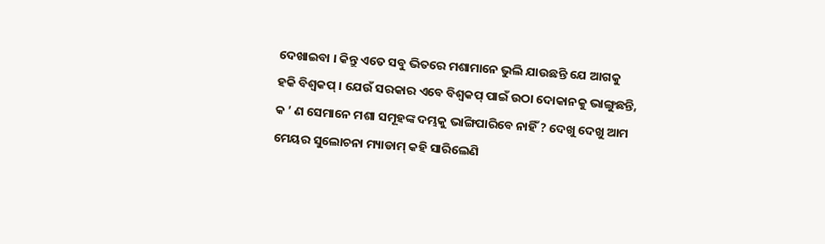ଦେଖାଇବା । କିନ୍ତୁ ଏତେ ସବୁ ଭିତରେ ମଶାମାନେ ଭୁଲି ଯାଉଛନ୍ତି ଯେ ଆଗକୁ ହକି ବିଶ୍ୱକପ୍ । ଯେଉଁ ସରକାର ଏବେ ବିଶ୍ୱକପ୍ ପାଇଁ ଉଠା ଦୋକାନକୁ ଭାଙ୍ଗୁଛନ୍ତି, କ ’ ଣ ସେମାନେ ମଶା ସମୂହଙ୍କ ଦମ୍ଭକୁ ଭାଙ୍ଗିପାରିବେ ନାହିଁ ? ଦେଖୁ ଦେଖୁ ଆମ ମେୟର ସୁଲୋଚନା ମ୍ୟାଡାମ୍ କହି ସାରିଲେଣି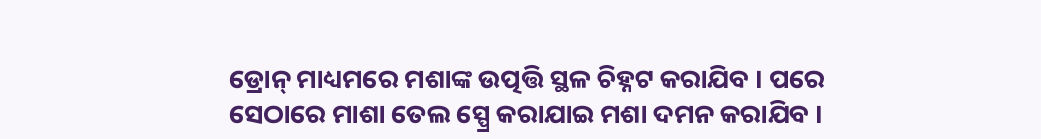ଡ୍ରୋନ୍ ମାଧ୍ୟମରେ ମଶାଙ୍କ ଉତ୍ପତ୍ତି ସ୍ଥଳ ଚିହ୍ନଟ କରାଯିବ । ପରେ ସେଠାରେ ମାଶା ତେଲ ସ୍ପ୍ରେ କରାଯାଇ ମଶା ଦମନ କରାଯିବ ।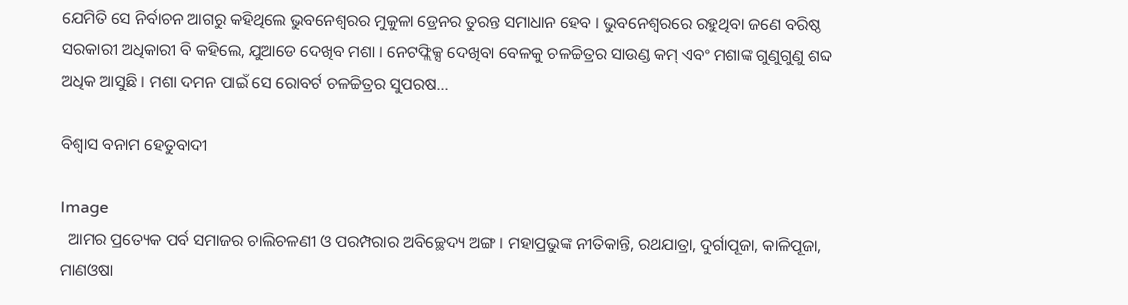ଯେମିତି ସେ ନିର୍ବାଚନ ଆଗରୁ କହିଥିଲେ ଭୁବନେଶ୍ୱରର ମୁକୁଳା ଡ୍ରେନର ତୁରନ୍ତ ସମାଧାନ ହେବ । ଭୁବନେଶ୍ୱରରେ ରହୁଥିବା ଜଣେ ବରିଷ୍ଠ ସରକାରୀ ଅଧିକାରୀ ବି କହିଲେ, ଯୁଆଡେ ଦେଖିବ ମଶା । ନେଟଫ୍ଲିକ୍ସ ଦେଖିବା ବେଳକୁ ଚଳଚ୍ଚିତ୍ରର ସାଉଣ୍ଡ କମ୍ ଏବଂ ମଶାଙ୍କ ଗୁଣୁଗୁଣୁ ଶବ୍ଦ ଅଧିକ ଆସୁଛି । ମଶା ଦମନ ପାଇଁ ସେ ରୋବର୍ଟ ଚଳଚ୍ଚିତ୍ରର ସୁପରଷ...

ବିଶ୍ୱାସ ବନାମ ହେତୁବାଦୀ

Image
  ଆମର ପ୍ରତ୍ୟେକ ପର୍ବ ସମାଜର ଚାଲିଚଳଣୀ ଓ ପରମ୍ପରାର ଅବିଚ୍ଛେଦ୍ୟ ଅଙ୍ଗ । ମହାପ୍ରଭୁଙ୍କ ନୀତିକାନ୍ତି, ରଥଯାତ୍ରା, ଦୁର୍ଗାପୂଜା, କାଳିପୂଜା, ମାଣଓଷା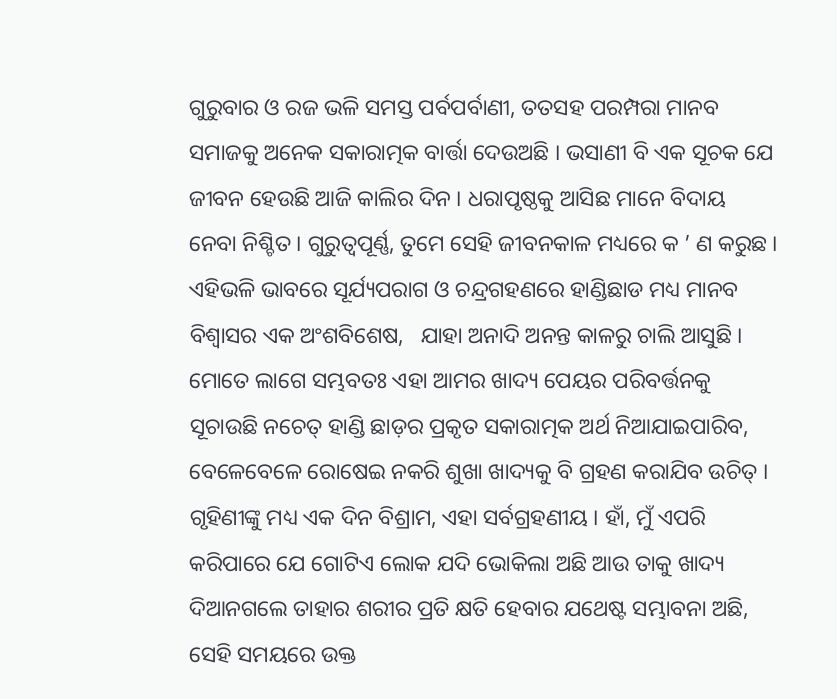ଗୁରୁବାର ଓ ରଜ ଭଳି ସମସ୍ତ ପର୍ବପର୍ବାଣୀ, ତତସହ ପରମ୍ପରା ମାନବ ସମାଜକୁ ଅନେକ ସକାରାତ୍ମକ ବାର୍ତ୍ତା ଦେଉଅଛି । ଭସାଣୀ ବି ଏକ ସୂଚକ ଯେ ଜୀବନ ହେଉଛି ଆଜି କାଲିର ଦିନ । ଧରାପୃଷ୍ଠକୁ ଆସିଛ ମାନେ ବିଦାୟ ନେବା ନିଶ୍ଚିତ । ଗୁରୁତ୍ୱପୂର୍ଣ୍ଣ, ତୁମେ ସେହି ଜୀବନକାଳ ମଧ୍ୟରେ କ ’ ଣ କରୁଛ । ଏହିଭଳି ଭାବରେ ସୂର୍ଯ୍ୟପରାଗ ଓ ଚନ୍ଦ୍ରଗହଣରେ ହାଣ୍ଡିଛାଡ ମଧ୍ୟ ମାନବ ବିଶ୍ୱାସର ଏକ ଅଂଶବିଶେଷ,   ଯାହା ଅନାଦି ଅନନ୍ତ କାଳରୁ ଚାଲି ଆସୁଛି । ମୋତେ ଲାଗେ ସମ୍ଭବତଃ ଏହା ଆମର ଖାଦ୍ୟ ପେୟର ପରିବର୍ତ୍ତନକୁ ସୂଚାଉଛି ନଚେତ୍ ହାଣ୍ଡି ଛାଡ଼ର ପ୍ରକୃତ ସକାରାତ୍ମକ ଅର୍ଥ ନିଆଯାଇପାରିବ, ବେଳେବେଳେ ରୋଷେଇ ନକରି ଶୁଖା ଖାଦ୍ୟକୁ ବି ଗ୍ରହଣ କରାଯିବ ଉଚିତ୍ । ଗୃହିଣୀଙ୍କୁ ମଧ୍ୟ ଏକ ଦିନ ବିଶ୍ରାମ, ଏହା ସର୍ବଗ୍ରହଣୀୟ । ହାଁ, ମୁଁ ଏପରି କରିପାରେ ଯେ ଗୋଟିଏ ଲୋକ ଯଦି ଭୋକିଲା ଅଛି ଆଉ ତାକୁ ଖାଦ୍ୟ ଦିଆନଗଲେ ତାହାର ଶରୀର ପ୍ରତି କ୍ଷତି ହେବାର ଯଥେଷ୍ଟ ସମ୍ଭାବନା ଅଛି, ସେହି ସମୟରେ ଉକ୍ତ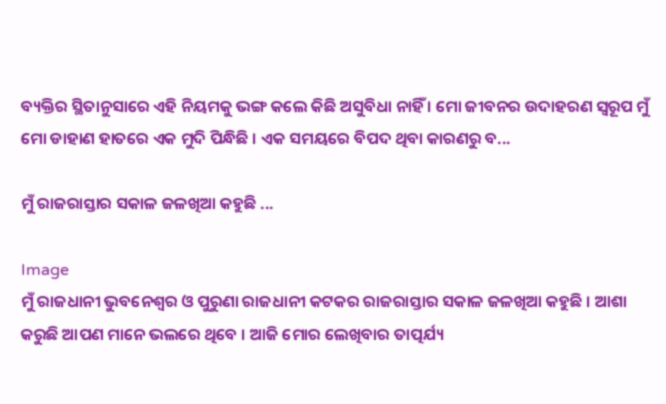ବ୍ୟକ୍ତିର ସ୍ଥିତାନୁସାରେ ଏହି ନିୟମକୁ ଭଙ୍ଗ କଲେ କିଛି ଅସୁବିଧା ନାହିଁ । ମୋ ଜୀବନର ଉଦାହରଣ ସ୍ୱରୂପ ମୁଁ ମୋ ଡାହାଣ ହାତରେ ଏକ ମୁଦି ପିନ୍ଧିଛି । ଏକ ସମୟରେ ବିପଦ ଥିବା କାରଣରୁ ବ...

ମୁଁ ରାଜରାସ୍ତାର ସକାଳ ଜଳଖିଆ କହୁଛି ...

Image
ମୁଁ ରାଜଧାନୀ ଭୁବନେଶ୍ୱର ଓ ପୁରୁଣା ରାଜଧାନୀ କଟକର ରାଜରାସ୍ତାର ସକାଳ ଜଳଖିଆ କହୁଛି । ଆଶା କରୁଛି ଆପଣ ମାନେ ଭଲରେ ଥିବେ । ଆଜି ମୋର ଲେଖିବାର ତାତ୍ପର୍ଯ୍ୟ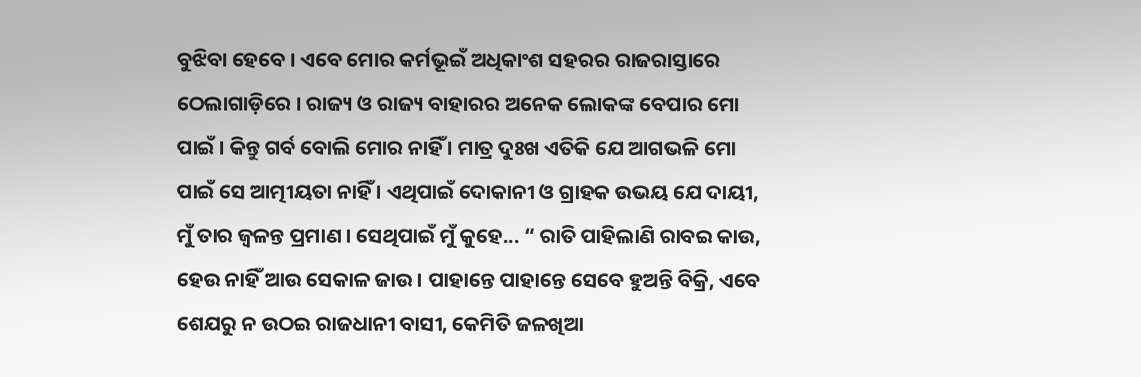ବୁଝିବା ହେବେ । ଏବେ ମୋର କର୍ମଭୂଇଁ ଅଧିକାଂଶ ସହରର ରାଜରାସ୍ତାରେ ଠେଲାଗାଡ଼ିରେ । ରାଜ୍ୟ ଓ ରାଜ୍ୟ ବାହାରର ଅନେକ ଲୋକଙ୍କ ବେପାର ମୋ ପାଇଁ । କିନ୍ତୁ ଗର୍ବ ବୋଲି ମୋର ନାହିଁ । ମାତ୍ର ଦୁଃଖ ଏତିକି ଯେ ଆଗଭଳି ମୋ ପାଇଁ ସେ ଆତ୍ମୀୟତା ନାହିଁ । ଏଥିପାଇଁ ଦୋକାନୀ ଓ ଗ୍ରାହକ ଉଭୟ ଯେ ଦାୟୀ, ମୁଁ ତାର ଜ୍ୱଳନ୍ତ ପ୍ରମାଣ । ସେଥିପାଇଁ ମୁଁ କୁହେ... “ ରାତି ପାହିଲାଣି ରାବଇ କାଉ, ହେଉ ନାହିଁ ଆଉ ସେକାଳ ଜାଉ । ପାହାନ୍ତେ ପାହାନ୍ତେ ସେବେ ହୁଅନ୍ତି ବିକ୍ରି, ଏବେ ଶେଯରୁ ନ ଉଠଇ ରାଜଧାନୀ ବାସୀ, କେମିତି ଜଳଖିଆ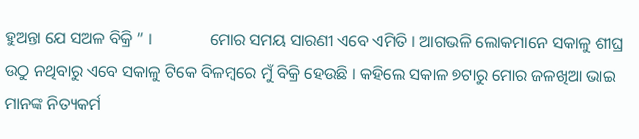ହୁଅନ୍ତା ଯେ ସଅଳ ବିକ୍ରି ” ।              ମୋର ସମୟ ସାରଣୀ ଏବେ ଏମିତି । ଆଗଭଳି ଲୋକମାନେ ସକାଳୁ ଶୀଘ୍ର ଉଠୁ ନଥିବାରୁ ଏବେ ସକାଳୁ ଟିକେ ବିଳମ୍ବରେ ମୁଁ ବିକ୍ରି ହେଉଛି । କହିଲେ ସକାଳ ୭ଟାରୁ ମୋର ଜଳଖିଆ ଭାଇ ମାନଙ୍କ ନିତ୍ୟକର୍ମ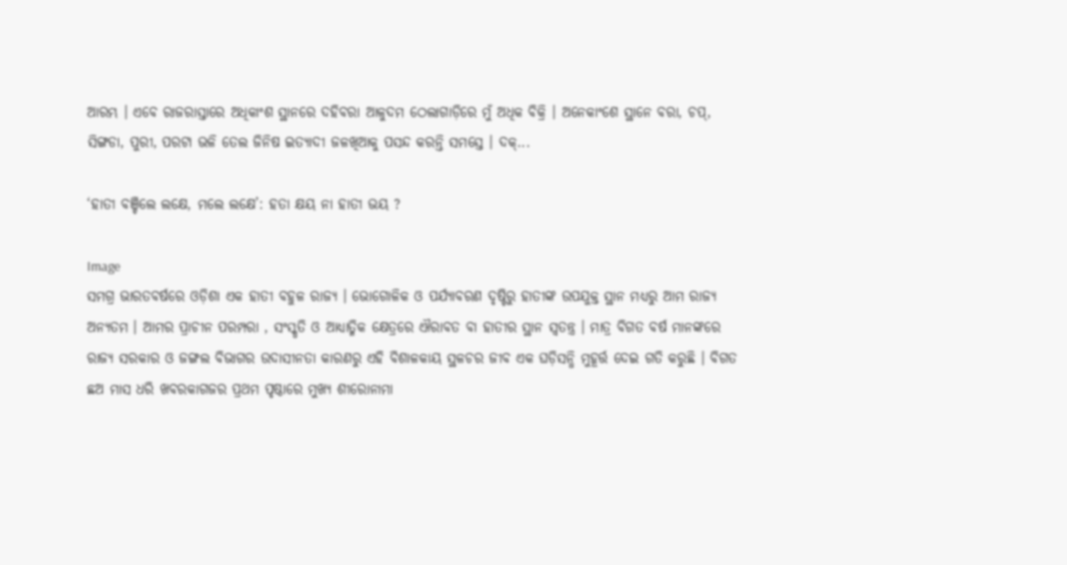ଆରମ୍ଭ । ଏବେ ରାଜରାସ୍ତାରେ ଅଧିକାଂଶ ସ୍ଥାନରେ ଦହିବରା ଆଳୁଦମ ଠେଲାଗାଡ଼ିରେ ମୁଁ ଅଧିକ ବିକ୍ରି । ଅନେକାଂଶେ ସ୍ଥାନେ ବରା, ଚପ୍, ସିଙ୍ଗଡା, ପୁରୀ, ପରଟା ଭଳି ତେଲ ଜିନିଷ ଇତ୍ୟାଦୀ ଜଳଖିଆକୁ ପସନ୍ଦ କରନ୍ତି ସମସ୍ତେ । ଦକ୍...

‘ହାତୀ ବଞ୍ଚିଲେ ଲକ୍ଷେ, ମଲେ ଲକ୍ଷେ’: ହତା କ୍ଷୟ ନା ହାତୀ ଭୟ ?

Image
ସମଗ୍ର ଭାରତବର୍ଷରେ ଓଡ଼ିଶା ଏକ ହାତୀ ବହୁଳ ରାଜ୍ୟ । ଭୋଗୋଳିକ ଓ ପର୍ଯ୍ୟାବରଣ ଦୃଷ୍ଟିରୁ ହାତୀଙ୍କ ଉପଯୁକ୍ତ ସ୍ଥାନ ମଧ୍ୟରୁ ଆମ ରାଜ୍ୟ ଅନ୍ୟତମ । ଆମର ପ୍ରାଚୀନ ପରମ୍ପରା , ସଂସ୍କୃତି ଓ ଆଧ୍ୟାତ୍ମିକ କ୍ଷେତ୍ରରେ ଐରାବତ ବା ହାତୀର ସ୍ଥାନ ସ୍ୱତନ୍ତ୍ର । ମାତ୍ର ବିଗତ ବର୍ଷ ମାନଙ୍କରେ ରାଜ୍ୟ ସରକାର ଓ ଜଙ୍ଗଲ ବିଭାଗର ଉଦାସୀନତା କାରଣରୁ ଏହି ବିଶାଳକାୟ ସ୍ଥଳଚର ଜୀବ ଏକ ଘଡ଼ିସନ୍ଧି ମୁହୂର୍ତ୍ତ ଦେଇ ଗତି କରୁଛି । ବିଗତ ଛଅ ମାସ ଧରି ଖବରକାଗଜର ପ୍ରଥମ ପୃଷ୍ଠାରେ ମୁଖ୍ୟ ଶୀରୋନାମା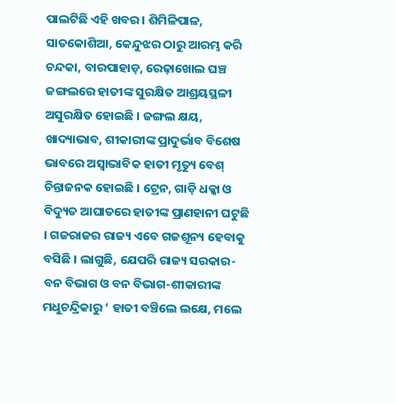ପାଲଟିଛି ଏହି ଖବର । ଶିମିଳିପାଳ, ସାତକୋଶିଆ, କେନ୍ଦୁଝର ଠାରୁ ଆରମ୍ଭ କରି ଚନ୍ଦକା, ବାରପାହାଡ଼, ରେଢ଼ାଖୋଲ ଘଞ୍ଚ ଜଙ୍ଗଲରେ ହାତୀଙ୍କ ସୁରକ୍ଷିତ ଆଶ୍ରୟସ୍ଥଳୀ ଅସୁରକ୍ଷିତ ହୋଇଛି । ଜଙ୍ଗଲ କ୍ଷୟ, ଖାଦ୍ୟାଭାବ, ଶୀକାରୀଙ୍କ ପ୍ରାଦୁର୍ଭାବ ବିଶେଷ ଭାବରେ ଅସ୍ୱାଭାବିକ ହାତୀ ମୃତ୍ୟୁ ବେଶ୍ ଚିନ୍ତାଜନକ ହୋଇଛି । ଟ୍ରେନ, ଗାଡ଼ି ଧକ୍କା ଓ ବିଦ୍ୟୁତ ଆଘାତରେ ହାତୀଙ୍କ ପ୍ରାଣହାନୀ ଘଟୁଛି । ଗଜରାଜର ରାଜ୍ୟ ଏବେ ଗଜଶୂନ୍ୟ ହେବାକୁ ବସିଛି । ଲାଗୁଛି, ଯେପରି ରାଜ୍ୟ ସରକାର-ବନ ବିଭାଗ ଓ ବନ ବିଭାଗ-ଶୀକାରୀଙ୍କ ମଧୁଚନ୍ଦ୍ରିକାରୁ ‘ ହାତୀ ବଞ୍ଚିଲେ ଲକ୍ଷେ, ମଲେ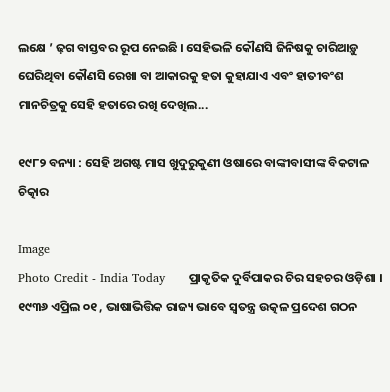ଲକ୍ଷେ ’ ଢ଼ଗ ବାସ୍ତବର ରୂପ ନେଇଛି । ସେହିଭଳି କୌଣସି ଜିନିଷକୁ ଚାରିଆଡ଼ୁ ଘେରିଥିବା କୌଣସି ରେଖା ବା ଆକାରକୁ ହତା କୁହାଯାଏ ଏବଂ ହାତୀବଂଶ ମାନଚିତ୍ରକୁ ସେହି ହତାରେ ରଖି ଦେଖିଲ...

୧୯୮୨ ବନ୍ୟା : ସେହି ଅଗଷ୍ଟ ମାସ ଖୁଦୁରୁକୁଣୀ ଓଷାରେ ବାଙ୍କୀବାସୀଙ୍କ ବିକଟାଳ ଚିତ୍କାର

Image
Photo Credit - India Today      ପ୍ରାକୃତିକ ଦୁର୍ବିପାକର ଚିର ସହଚର ଓଡ଼ିଶା ।  ୧୯୩୬ ଏପ୍ରିଲ ୦୧ , ଭାଷାଭିତ୍ତିକ ରାଜ୍ୟ ଭାବେ ସ୍ୱତନ୍ତ୍ର ଉତ୍କଳ ପ୍ରଦେଶ ଗଠନ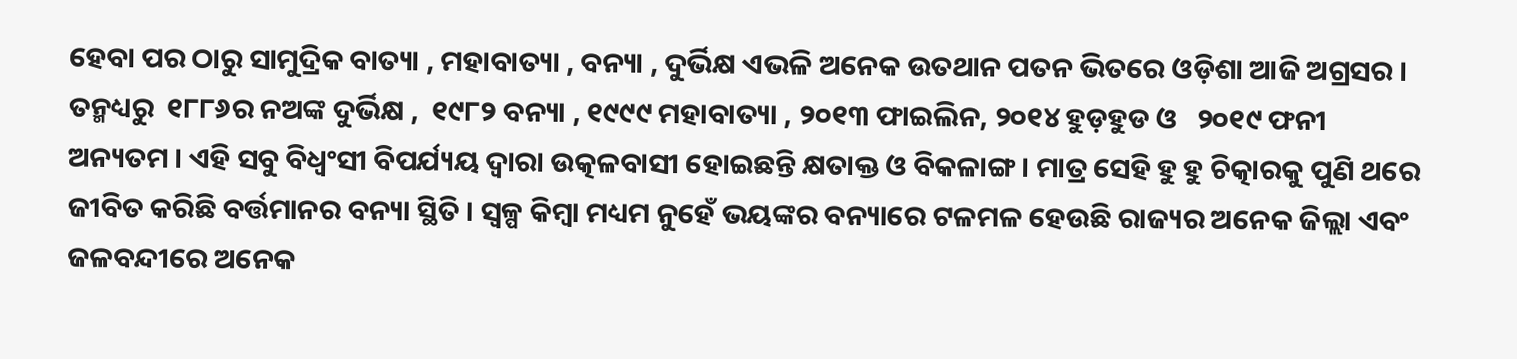ହେବା ପର ଠାରୁ ସାମୁଦ୍ରିକ ବାତ୍ୟା , ମହାବାତ୍ୟା , ବନ୍ୟା , ଦୁର୍ଭିକ୍ଷ ଏଭଳି ଅନେକ ଉତଥାନ ପତନ ଭିତରେ ଓଡ଼ିଶା ଆଜି ଅଗ୍ରସର । ତନ୍ମଧ୍ୟରୁ  ୧୮୮୬ର ନଅଙ୍କ ଦୁର୍ଭିକ୍ଷ ,  ୧୯୮୨ ବନ୍ୟା , ୧୯୯୯ ମହାବାତ୍ୟା , ୨୦୧୩ ଫାଇଲିନ, ୨୦୧୪ ହୁଡ଼ହୁଡ ଓ   ୨୦୧୯ ଫନୀ ଅନ୍ୟତମ । ଏହି ସବୁ ବିଧ୍ୱଂସୀ ବିପର୍ଯ୍ୟୟ ଦ୍ୱାରା ଉତ୍କଳବାସୀ ହୋଇଛନ୍ତି କ୍ଷତାକ୍ତ ଓ ବିକଳାଙ୍ଗ । ମାତ୍ର ସେହି ହୁ ହୁ ଚିତ୍କାରକୁ ପୁଣି ଥରେ ଜୀବିତ କରିଛି ବର୍ତ୍ତମାନର ବନ୍ୟା ସ୍ଥିତି । ସ୍ୱଳ୍ପ କିମ୍ବା ମଧ୍ୟମ ନୁହେଁ ଭୟଙ୍କର ବନ୍ୟାରେ ଟଳମଳ ହେଉଛି ରାଜ୍ୟର ଅନେକ ଜିଲ୍ଲା ଏବଂ ଜଳବନ୍ଦୀରେ ଅନେକ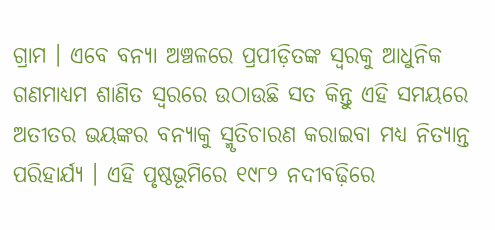ଗ୍ରାମ । ଏବେ ବନ୍ୟା ଅଞ୍ଚଳରେ ପ୍ରପୀଡ଼ିତଙ୍କ ସ୍ୱରକୁ ଆଧୁନିକ ଗଣମାଧ୍ୟମ ଶାଣିତ ସ୍ୱରରେ ଉଠାଉଛି ସତ କିନ୍ତୁ ଏହି ସମୟରେ ଅତୀତର ଭୟଙ୍କର ବନ୍ୟାକୁ ସ୍ମୃତିଚାରଣ କରାଇବା ମଧ୍ୟ ନିତ୍ୟାନ୍ତ ପରିହାର୍ଯ୍ୟ । ଏହି ପୃଷ୍ଠଭୂମିରେ ୧୯୮୨ ନଦୀବଢ଼ିରେ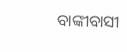ବାଙ୍କୀବାସୀ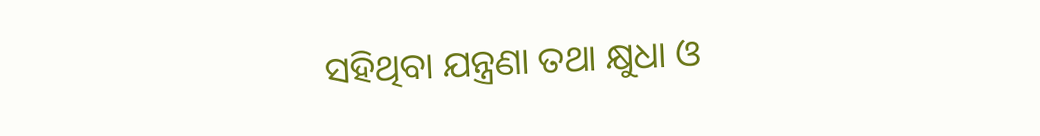ସହିଥିବା ଯନ୍ତ୍ରଣା ତଥା କ୍ଷୁଧା ଓ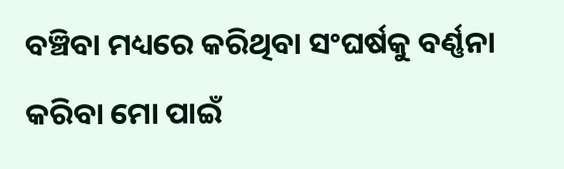ବଞ୍ଚିବା ମଧ୍ୟରେ କରିଥିବା ସଂଘର୍ଷକୁ ବର୍ଣ୍ଣନା କରିବା ମୋ ପାଇଁ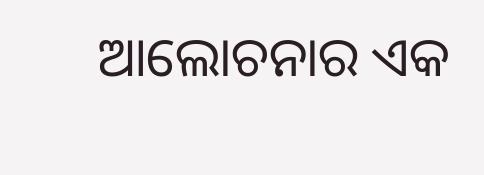ଆଲୋଚନାର ଏକ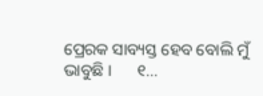ପ୍ରେରକ ସାବ୍ୟସ୍ତ ହେବ ବୋଲି ମୁଁ ଭାବୁଛି ।      ୧...